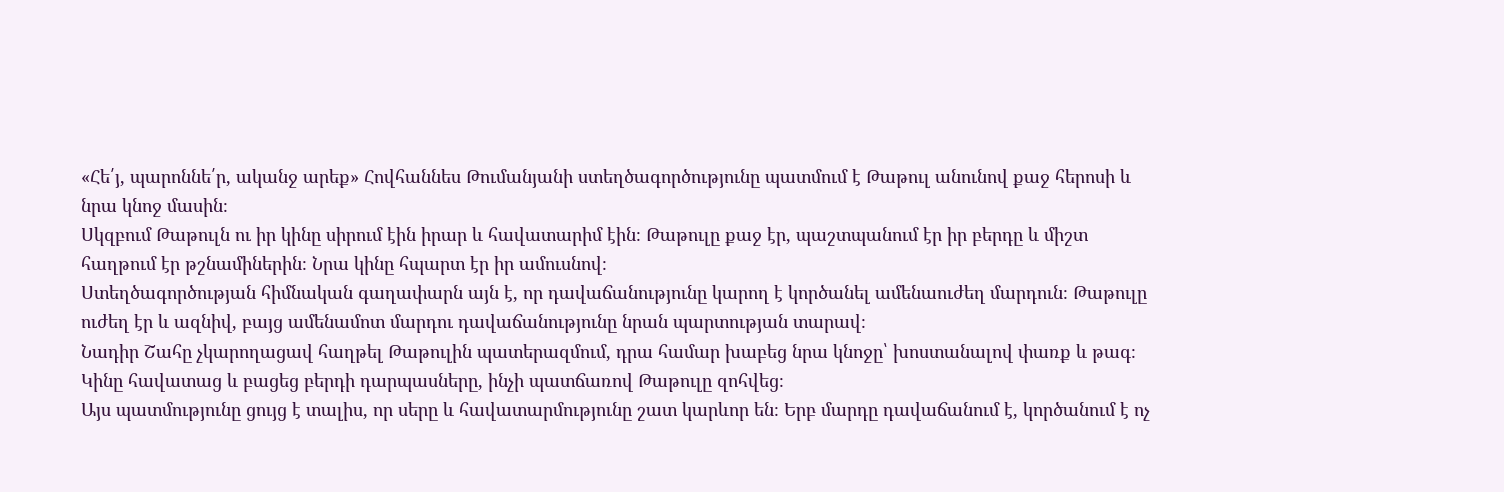«Հե՛յ, պարոննե՛ր, ականջ արեք» Հովհաննես Թումանյանի ստեղծագործությունը պատմում է Թաթուլ անունով քաջ հերոսի և նրա կնոջ մասին։
Սկզբում Թաթուլն ու իր կինը սիրում էին իրար և հավատարիմ էին։ Թաթուլը քաջ էր, պաշտպանում էր իր բերդը և միշտ հաղթում էր թշնամիներին։ Նրա կինը հպարտ էր իր ամուսնով։
Ստեղծագործության հիմնական գաղափարն այն է, որ դավաճանությունը կարող է կործանել ամենաուժեղ մարդուն։ Թաթուլը ուժեղ էր և ազնիվ, բայց ամենամոտ մարդու դավաճանությունը նրան պարտության տարավ։
Նադիր Շահը չկարողացավ հաղթել Թաթուլին պատերազմում, դրա համար խաբեց նրա կնոջը՝ խոստանալով փառք և թագ։ Կինը հավատաց և բացեց բերդի դարպասները, ինչի պատճառով Թաթուլը զոհվեց։
Այս պատմությունը ցույց է տալիս, որ սերը և հավատարմությունը շատ կարևոր են։ Երբ մարդը դավաճանում է, կործանում է ոչ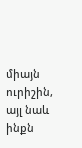միայն ուրիշին, այլ նաև ինքն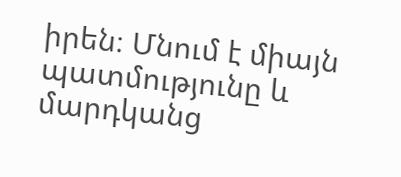իրեն։ Մնում է միայն պատմությունը և մարդկանց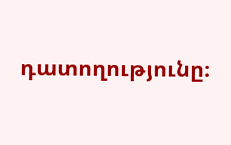դատողությունը։